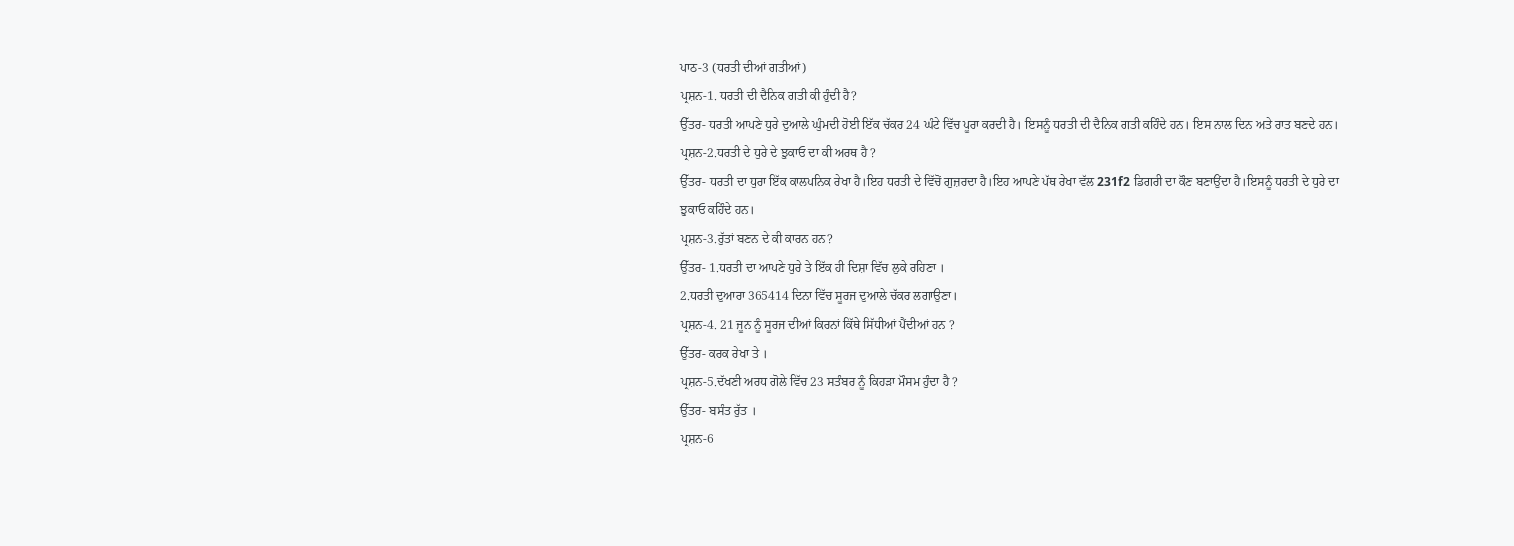ਪਾਠ-3 (ਧਰਤੀ ਦੀਆਂ ਗਤੀਆਂ)
ਪ੍ਰਸ਼ਨ-1. ਧਰਤੀ ਦੀ ਦੈਨਿਕ ਗਤੀ ਕੀ ਹੁੰਦੀ ਹੈ?
ਉੱਤਰ- ਧਰਤੀ ਆਪਣੇ ਧੁਰੇ ਦੁਆਲੇ ਘੁੰਮਦੀ ਹੋਈ ਇੱਕ ਚੱਕਰ 24 ਘੰਟੇ ਵਿੱਚ ਪੂਰਾ ਕਰਦੀ ਹੈ। ਇਸਨੂੰ ਧਰਤੀ ਦੀ ਦੈਨਿਕ ਗਤੀ ਕਹਿੰਦੇ ਹਨ। ਇਸ ਨਾਲ ਦਿਨ ਅਤੇ ਰਾਤ ਬਣਦੇ ਹਨ।
ਪ੍ਰਸ਼ਨ-2.ਧਰਤੀ ਦੇ ਧੁਰੇ ਦੇ ਝੁਕਾਓ ਦਾ ਕੀ ਅਰਥ ਹੈ ?
ਉੱਤਰ- ਧਰਤੀ ਦਾ ਧੁਰਾ ਇੱਕ ਕਾਲਪਨਿਕ ਰੇਖਾ ਹੈ।ਇਹ ਧਰਤੀ ਦੇ ਵਿੱਚੋਂ ਗੁਜ਼ਰਦਾ ਹੈ।ਇਹ ਆਪਣੇ ਪੱਥ ਰੇਖਾ ਵੱਲ 231f2 ਡਿਗਰੀ ਦਾ ਕੌਣ ਬਣਾਉਂਦਾ ਹੈ।ਇਸਨੂੰ ਧਰਤੀ ਦੇ ਧੁਰੇ ਦਾ ਝੁਕਾਓ ਕਹਿੰਦੇ ਹਨ।
ਪ੍ਰਸ਼ਨ-3.ਰੁੱਤਾਂ ਬਣਨ ਦੇ ਕੀ ਕਾਰਨ ਹਨ?
ਉੱਤਰ- 1.ਧਰਤੀ ਦਾ ਆਪਣੇ ਧੁਰੇ ਤੇ ਇੱਕ ਹੀ ਦਿਸ਼ਾ ਵਿੱਚ ਲੁਕੇ ਰਹਿਣਾ ।
2.ਧਰਤੀ ਦੁਆਰਾ 365414 ਦਿਨਾ ਵਿੱਚ ਸੂਰਜ ਦੁਆਲੇ ਚੱਕਰ ਲਗਾਉਣਾ।
ਪ੍ਰਸ਼ਨ-4. 21 ਜੂਨ ਨੂੰ ਸੂਰਜ ਦੀਆਂ ਕਿਰਨਾਂ ਕਿੱਥੇ ਸਿੱਧੀਆਂ ਪੈਂਦੀਆਂ ਹਨ ?
ਉੱਤਰ- ਕਰਕ ਰੇਖਾ ਤੇ ।
ਪ੍ਰਸ਼ਨ-5.ਦੱਖਣੀ ਅਰਧ ਗੋਲੇ ਵਿੱਚ 23 ਸਤੰਬਰ ਨੂੰ ਕਿਹੜਾ ਮੌਸਮ ਹੁੰਦਾ ਹੈ ?
ਉੱਤਰ- ਬਸੰਤ ਰੁੱਤ ।
ਪ੍ਰਸ਼ਨ-6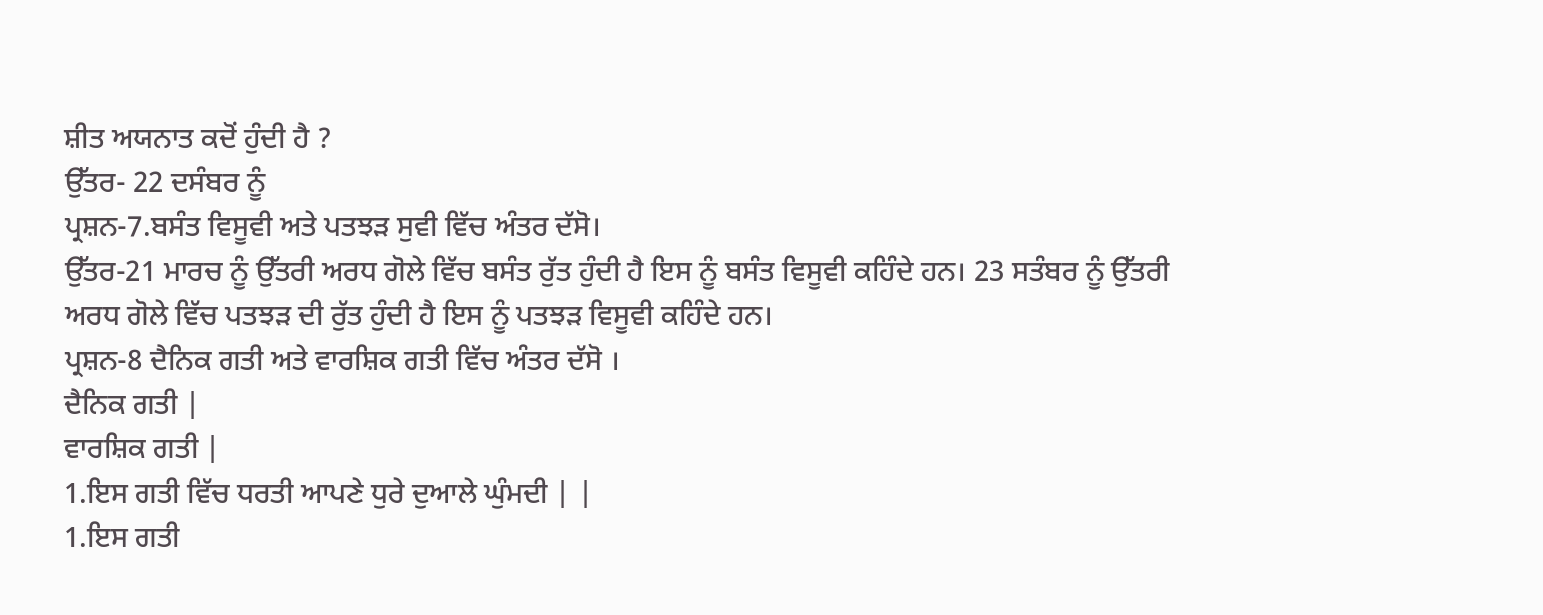ਸ਼ੀਤ ਅਯਨਾਤ ਕਦੋਂ ਹੁੰਦੀ ਹੈ ?
ਉੱਤਰ- 22 ਦਸੰਬਰ ਨੂੰ
ਪ੍ਰਸ਼ਨ-7.ਬਸੰਤ ਵਿਸੂਵੀ ਅਤੇ ਪਤਝੜ ਸੁਵੀ ਵਿੱਚ ਅੰਤਰ ਦੱਸੋ।
ਉੱਤਰ-21 ਮਾਰਚ ਨੂੰ ਉੱਤਰੀ ਅਰਧ ਗੋਲੇ ਵਿੱਚ ਬਸੰਤ ਰੁੱਤ ਹੁੰਦੀ ਹੈ ਇਸ ਨੂੰ ਬਸੰਤ ਵਿਸੂਵੀ ਕਹਿੰਦੇ ਹਨ। 23 ਸਤੰਬਰ ਨੂੰ ਉੱਤਰੀ ਅਰਧ ਗੋਲੇ ਵਿੱਚ ਪਤਝੜ ਦੀ ਰੁੱਤ ਹੁੰਦੀ ਹੈ ਇਸ ਨੂੰ ਪਤਝੜ ਵਿਸੂਵੀ ਕਹਿੰਦੇ ਹਨ।
ਪ੍ਰਸ਼ਨ-8 ਦੈਨਿਕ ਗਤੀ ਅਤੇ ਵਾਰਸ਼ਿਕ ਗਤੀ ਵਿੱਚ ਅੰਤਰ ਦੱਸੋ ।
ਦੈਨਿਕ ਗਤੀ |
ਵਾਰਸ਼ਿਕ ਗਤੀ |
1.ਇਸ ਗਤੀ ਵਿੱਚ ਧਰਤੀ ਆਪਣੇ ਧੁਰੇ ਦੁਆਲੇ ਘੁੰਮਦੀ | |
1.ਇਸ ਗਤੀ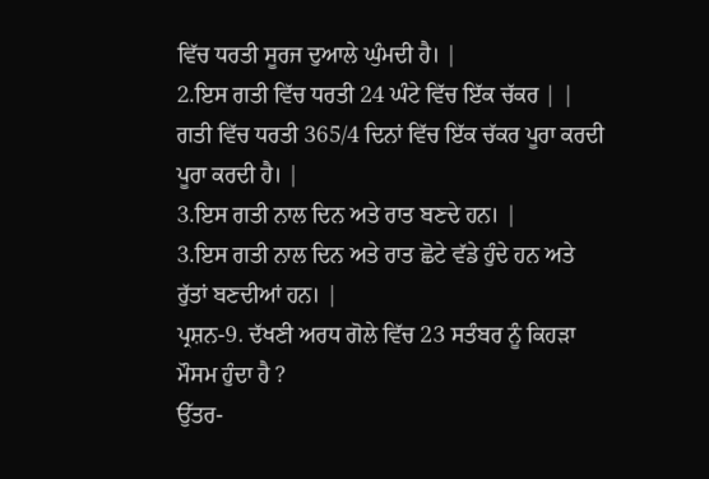ਵਿੱਚ ਧਰਤੀ ਸੂਰਜ ਦੁਆਲੇ ਘੁੰਮਦੀ ਹੈ। |
2.ਇਸ ਗਤੀ ਵਿੱਚ ਧਰਤੀ 24 ਘੰਟੇ ਵਿੱਚ ਇੱਕ ਚੱਕਰ | |
ਗਤੀ ਵਿੱਚ ਧਰਤੀ 365/4 ਦਿਨਾਂ ਵਿੱਚ ਇੱਕ ਚੱਕਰ ਪੂਰਾ ਕਰਦੀ ਪੂਰਾ ਕਰਦੀ ਹੈ। |
3.ਇਸ ਗਤੀ ਨਾਲ ਦਿਨ ਅਤੇ ਰਾਤ ਬਣਦੇ ਹਨ। |
3.ਇਸ ਗਤੀ ਨਾਲ ਦਿਨ ਅਤੇ ਰਾਤ ਛੋਟੇ ਵੱਡੇ ਹੁੰਦੇ ਹਨ ਅਤੇ ਰੁੱਤਾਂ ਬਣਦੀਆਂ ਹਨ। |
ਪ੍ਰਸ਼ਨ-9. ਦੱਖਣੀ ਅਰਧ ਗੋਲੇ ਵਿੱਚ 23 ਸਤੰਬਰ ਨੂੰ ਕਿਹੜਾ ਮੌਸਮ ਹੁੰਦਾ ਹੈ ?
ਉੱਤਰ-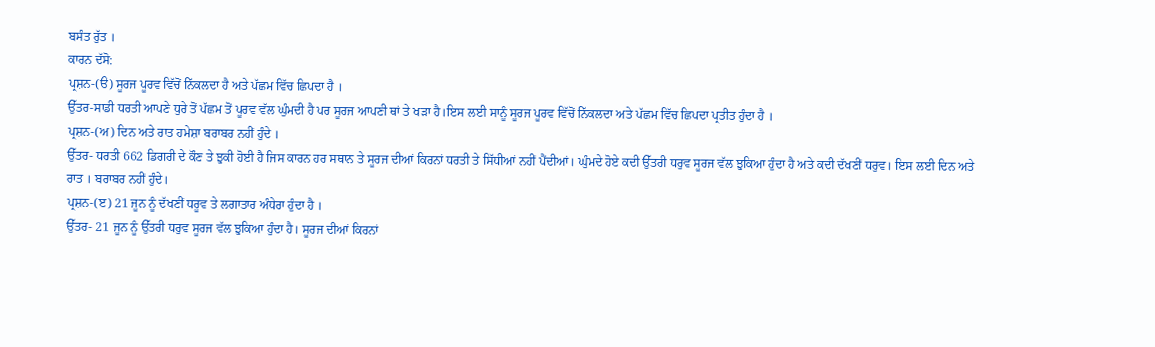ਬਸੰਤ ਰੁੱਤ ।
ਕਾਰਨ ਦੱਸੋ:
ਪ੍ਰਸ਼ਨ-(ੳ) ਸੂਰਜ ਪੂਰਵ ਵਿੱਚੋਂ ਨਿੱਕਲਦਾ ਹੈ ਅਤੇ ਪੱਛਮ ਵਿੱਚ ਛਿਪਦਾ ਹੈ ।
ਉੱਤਰ-ਸਾਡੀ ਧਰਤੀ ਆਪਣੇ ਧੁਰੇ ਤੋਂ ਪੱਛਮ ਤੋਂ ਪੂਰਵ ਵੱਲ ਘੁੰਮਦੀ ਹੈ ਪਰ ਸੂਰਜ ਆਪਣੀ ਥਾਂ ਤੇ ਖੜਾ ਹੈ।ਇਸ ਲਈ ਸਾਨੂੰ ਸੂਰਜ ਪੂਰਵ ਵਿੱਚੋਂ ਨਿੱਕਲਦਾ ਅਤੇ ਪੱਛਮ ਵਿੱਚ ਛਿਪਦਾ ਪ੍ਰਤੀਤ ਹੁੰਦਾ ਹੈ ।
ਪ੍ਰਸ਼ਨ-(ਅ) ਦਿਨ ਅਤੇ ਰਾਤ ਹਮੇਸ਼ਾ ਬਰਾਬਰ ਨਹੀਂ ਹੁੰਦੇ ।
ਉੱਤਰ- ਧਰਤੀ 662 ਡਿਗਰੀ ਦੇ ਕੌਣ ਤੇ ਝੁਕੀ ਹੋਈ ਹੈ ਜਿਸ ਕਾਰਨ ਹਰ ਸਥਾਨ ਤੇ ਸੂਰਜ ਦੀਆਂ ਕਿਰਨਾਂ ਧਰਤੀ ਤੇ ਸਿੱਧੀਆਂ ਨਹੀਂ ਪੈਂਦੀਆਂ। ਘੁੰਮਦੇ ਹੋਏ ਕਦੀ ਉੱਤਰੀ ਧਰੁਵ ਸੂਰਜ ਵੱਲ ਝੁਕਿਆ ਹੁੰਦਾ ਹੈ ਅਤੇ ਕਦੀ ਦੱਖਣੀਂ ਧਰੁਵ। ਇਸ ਲਈ ਦਿਨ ਅਤੇ ਰਾਤ । ਬਰਾਬਰ ਨਹੀਂ ਹੁੰਦੇ।
ਪ੍ਰਸ਼ਨ-(ੲ) 21 ਜੂਨ ਨੂੰ ਦੱਖਣੀਂ ਧਰੂਵ ਤੇ ਲਗਾਤਾਰ ਅੰਧੇਰਾ ਹੁੰਦਾ ਹੈ ।
ਉੱਤਰ- 21 ਜੂਨ ਨੂੰ ਉੱਤਰੀ ਧਰੁਵ ਸੂਰਜ ਵੱਲ ਝੁਕਿਆ ਹੁੰਦਾ ਹੈ। ਸੂਰਜ ਦੀਆਂ ਕਿਰਨਾਂ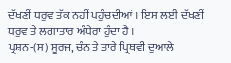ਦੱਖਣੀਂ ਧਰੁਵ ਤੱਕ ਨਹੀਂ ਪਹੁੰਚਦੀਆਂ । ਇਸ ਲਈ ਦੱਖਣੀਂ ਧਰੁਵ ਤੇ ਲਗਾਤਾਰ ਅੰਧੇਰਾ ਹੁੰਦਾ ਹੈ ।
ਪ੍ਰਸ਼ਨ-(ਸ) ਸੂਰਜ, ਚੰਨ ਤੇ ਤਾਰੇ ਪ੍ਰਿਥਵੀ ਦੁਆਲੇ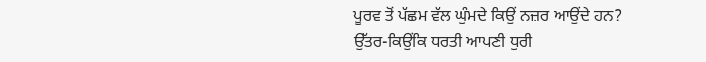ਪੂਰਵ ਤੋਂ ਪੱਛਮ ਵੱਲ ਘੁੰਮਦੇ ਕਿਉਂ ਨਜ਼ਰ ਆਉਂਦੇ ਹਨ?
ਉੱਤਰ-ਕਿਉਂਕਿ ਧਰਤੀ ਆਪਣੀ ਧੁਰੀ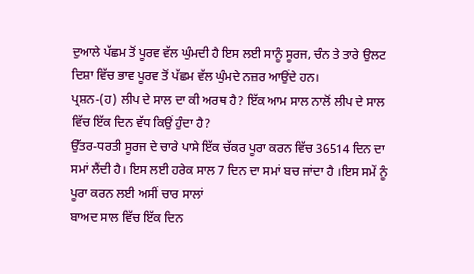ਦੁਆਲੇ ਪੱਛਮ ਤੋਂ ਪੂਰਵ ਵੱਲ ਘੁੰਮਦੀ ਹੈ ਇਸ ਲਈ ਸਾਨੂੰ ਸੂਰਜ, ਚੰਨ ਤੇ ਤਾਰੇ ਉਲਟ ਦਿਸ਼ਾ ਵਿੱਚ ਭਾਵ ਪੂਰਵ ਤੋਂ ਪੱਛਮ ਵੱਲ ਘੁੰਮਦੇ ਨਜ਼ਰ ਆਉਂਦੇ ਹਨ।
ਪ੍ਰਸ਼ਨ-(ਹ) ਲੀਪ ਦੇ ਸਾਲ ਦਾ ਕੀ ਅਰਥ ਹੈ? ਇੱਕ ਆਮ ਸਾਲ ਨਾਲੋਂ ਲੀਪ ਦੇ ਸਾਲ ਵਿੱਚ ਇੱਕ ਦਿਨ ਵੱਧ ਕਿਉਂ ਹੁੰਦਾ ਹੈ?
ਉੱਤਰ-ਧਰਤੀ ਸੂਰਜ ਦੇ ਚਾਰੇ ਪਾਸੇ ਇੱਕ ਚੱਕਰ ਪੂਰਾ ਕਰਨ ਵਿੱਚ 36514 ਦਿਨ ਦਾ ਸਮਾਂ ਲੈਂਦੀ ਹੈ। ਇਸ ਲਈ ਹਰੇਕ ਸਾਲ 7 ਦਿਨ ਦਾ ਸਮਾਂ ਬਚ ਜਾਂਦਾ ਹੈ ।ਇਸ ਸਮੇਂ ਨੂੰ ਪੂਰਾ ਕਰਨ ਲਈ ਅਸੀਂ ਚਾਰ ਸਾਲਾਂ
ਬਾਅਦ ਸਾਲ ਵਿੱਚ ਇੱਕ ਦਿਨ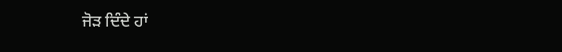ਜੋੜ ਦਿੰਦੇ ਹਾਂ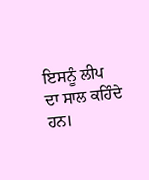ਇਸਨੂੰ ਲੀਪ ਦਾ ਸਾਲ ਕਹਿੰਦੇ ਹਨ।